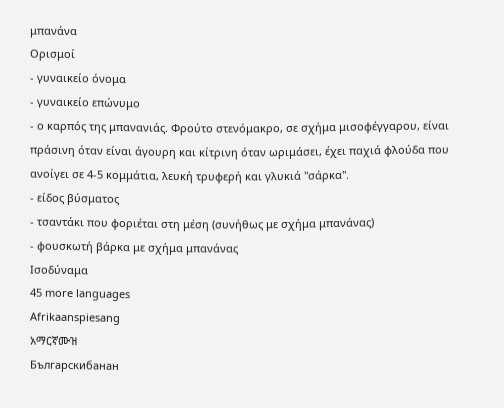μπανάνα
Ορισμοί
- γυναικείο όνομα
- γυναικείο επώνυμο
- o καρπός της μπανανιάς. Φρούτο στενόμακρο, σε σχήμα μισοφέγγαρου, είναι πράσινη όταν είναι άγουρη και κίτρινη όταν ωριμάσει, έχει παχιά φλούδα που ανοίγει σε 4-5 κομμάτια, λευκή τρυφερή και γλυκιά "σάρκα".
- είδος βύσματος
- τσαντάκι που φοριέται στη μέση (συνήθως με σχήμα μπανάνας)
- φουσκωτή βάρκα με σχήμα μπανάνας
Ισοδύναμα
45 more languages
Afrikaanspiesang
አማርኛሙዝ
Българскибанан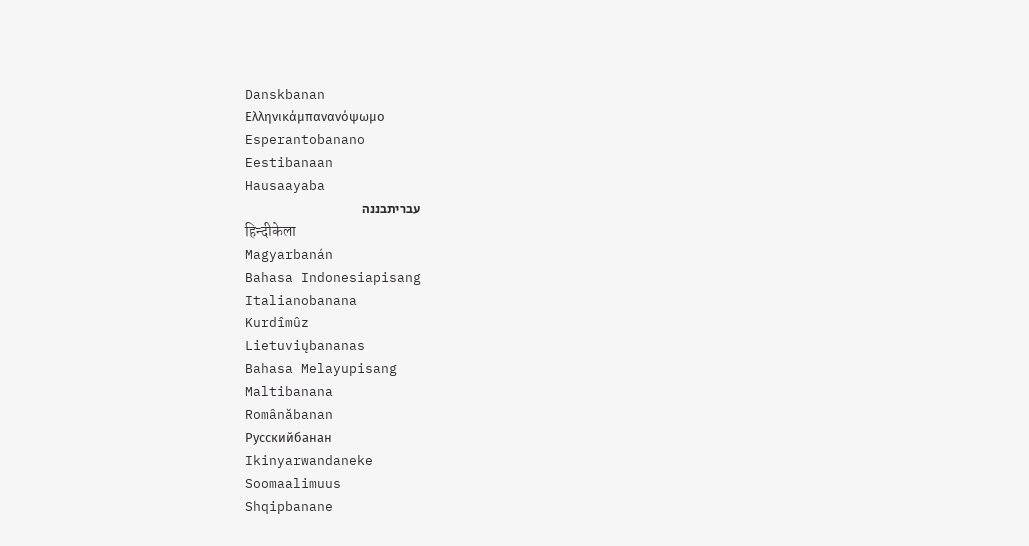Danskbanan
Ελληνικάμπανανόψωμο
Esperantobanano
Eestibanaan
Hausaayaba
עבריתבננה
हिन्दीकेला
Magyarbanán
Bahasa Indonesiapisang
Italianobanana
Kurdîmûz
Lietuviųbananas
Bahasa Melayupisang
Maltibanana
Românăbanan
Русскийбанан
Ikinyarwandaneke
Soomaalimuus
Shqipbanane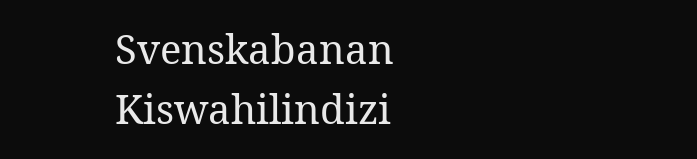Svenskabanan
Kiswahilindizi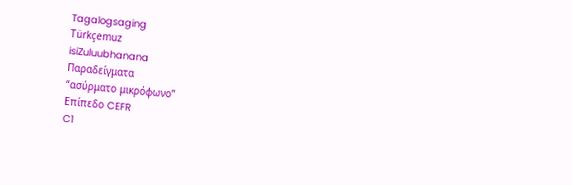Tagalogsaging
Türkçemuz
isiZuluubhanana
Παραδείγματα
“ασύρματο μικρόφωνο”
Επίπεδο CEFR
C1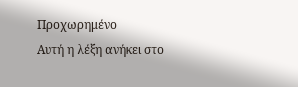Προχωρημένο
Αυτή η λέξη ανήκει στο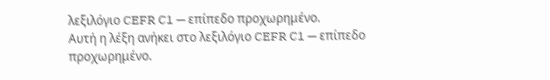λεξιλόγιο CEFR C1 — επίπεδο προχωρημένο.
Αυτή η λέξη ανήκει στο λεξιλόγιο CEFR C1 — επίπεδο προχωρημένο.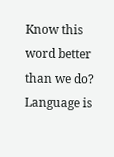Know this word better than we do? Language is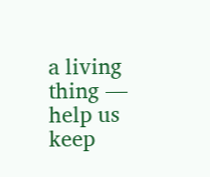a living thing — help us keep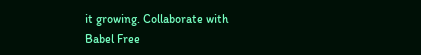it growing. Collaborate with Babel Free